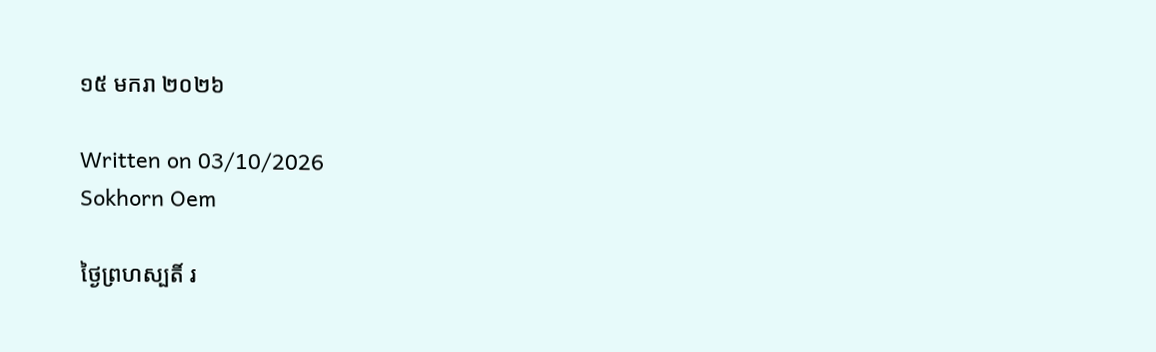១៥ មករា ២០២៦

Written on 03/10/2026
Sokhorn Oem

ថ្ងៃព្រហស្បតិ៍ រ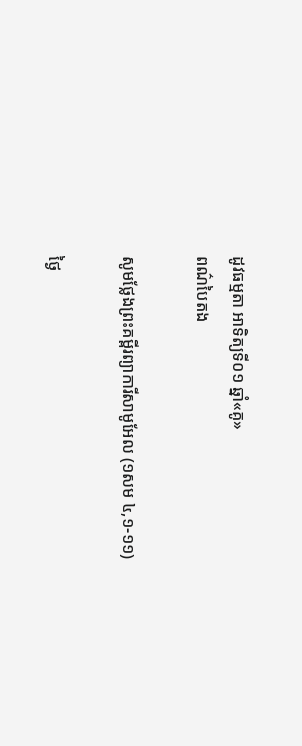ដូវធម្មតា អាទិត្យទី០១ ឆ្នាំ«គូ»
ពណ៌បៃតង

សូមថ្លែងព្រះគម្ពីរព្យាការីសាមូអែល (១សម ៤,១-១១)

ថ្ងៃ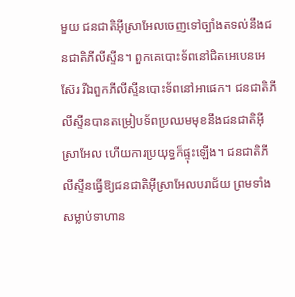មួយ ជនជាតិអ៊ីស្រាអែលចេញទៅច្បាំងតទល់នឹងជនជាតិភីលីស្ទីន។ ពួកគេបោះទ័ពនៅជិតអេបេនអេស៊ែរ រីឯពួកភីលីស្ទីនបោះទ័ពនៅអាផេក។ ជនជាតិភីលីស្ទីនបានតម្រៀបទ័ពប្រឈមមុខនឹងជនជាតិអ៊ីស្រាអែល ហើយការប្រយុទ្ធក៏ផ្ទុះឡើង។ ជនជាតិភីលីស្ទីនធ្វើឱ្យជនជាតិអ៊ីស្រាអែលបរាជ័យ ព្រមទាំងសម្លាប់ទាហាន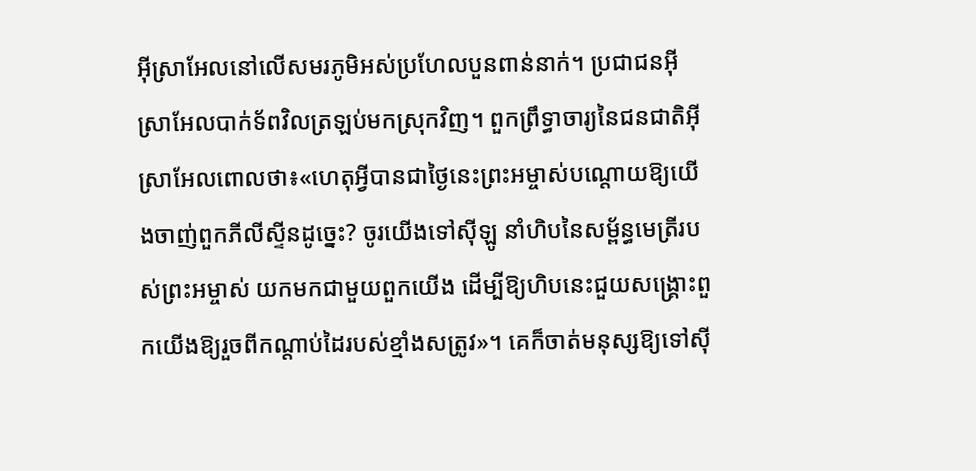អ៊ីស្រាអែលនៅលើសមរភូមិអស់ប្រហែលបួនពាន់នាក់។ ប្រជាជនអ៊ីស្រាអែលបាក់ទ័ពវិលត្រឡប់មកស្រុកវិញ។ ពួកព្រឹទ្ធាចារ្យនៃជនជាតិអ៊ីស្រាអែលពោលថា៖«ហេតុអ្វីបានជាថ្ងៃនេះព្រះអម្ចាស់បណ្តោយឱ្យយើងចាញ់ពួកភីលីស្ទីនដូច្នេះ? ចូរយើងទៅស៊ីឡូ នាំហិបនៃសម្ព័ន្ធមេត្រីរបស់ព្រះអម្ចាស់ យកមកជាមួយពួកយើង ដើម្បីឱ្យហិបនេះជួយសង្គ្រោះពួកយើងឱ្យរួចពីកណ្តាប់ដៃរបស់ខ្មាំងសត្រូវ»។ គេក៏ចាត់មនុស្សឱ្យទៅស៊ី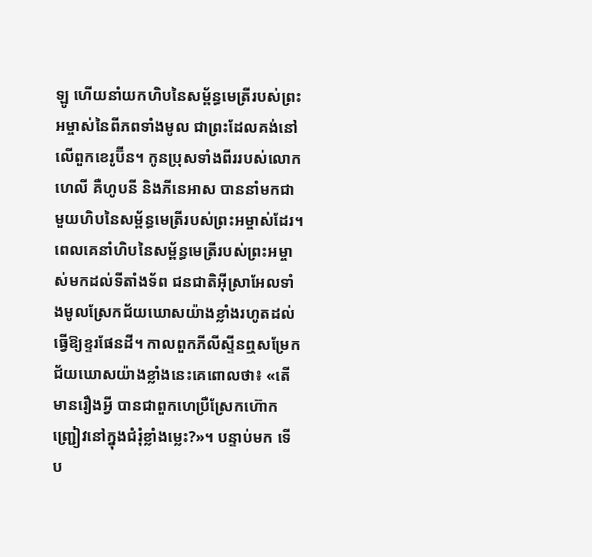ឡូ ហើយនាំយកហិបនៃសម្ព័ន្ធមេត្រីរបស់ព្រះអម្ចាស់នៃពីភពទាំងមូល ជាព្រះដែលគង់នៅលើពួកខេរូប៊ីន។ កូនប្រុសទាំងពីររបស់លោកហេលី គឺហូបនី និងភីនេអាស បាននាំមកជាមួយហិបនៃសម្ព័ន្ធមេត្រីរបស់ព្រះអម្ចាស់ដែរ។ ពេលគេនាំហិបនៃសម្ព័ន្ធមេត្រីរបស់ព្រះអម្ចាស់មកដល់ទីតាំងទ័ព ជនជាតិអ៊ីស្រាអែលទាំងមូលស្រែកជ័យឃោសយ៉ាងខ្លាំងរហូតដល់ធ្វើឱ្យខ្ទរផែនដី។ កាលពួកភីលីស្ទីនឮសម្រែកជ័យឃោសយ៉ាងខ្លាំងនេះគេពោលថា៖ «តើមានរឿងអ្វី បានជាពួកហេប្រឺស្រែកហ៊ោកញ្រ្ជៀវនៅក្នុងជំរុំខ្លាំងម្លេះ?»។ បន្ទាប់មក ទើប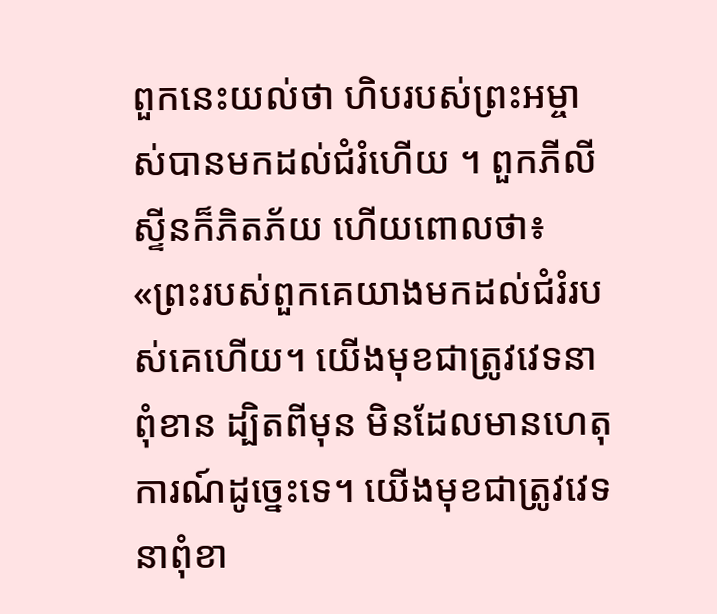ពួកនេះយល់ថា ហិបរបស់ព្រះអម្ចាស់បានមកដល់ជំរំហើយ ។ ពួកភីលីស្ទីនក៏ភិតភ័យ ហើយពោលថា៖ «ព្រះរបស់ពួកគេយាងមកដល់ជំរំរបស់គេហើយ។ យើងមុខជាត្រូវវេទនាពុំខាន ដ្បិតពីមុន មិនដែលមានហេតុការណ៍ដូច្នេះទេ។ យើងមុខជាត្រូវវេទនាពុំខា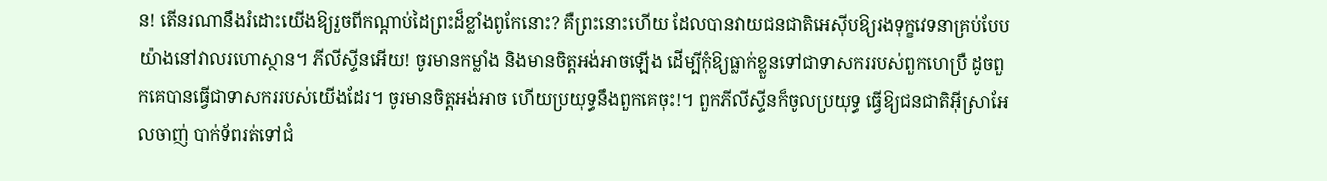ន! តើនរណានឹងរំដោះយើងឱ្យរួចពីកណ្តាប់ដៃព្រះដ៏ខ្លាំងពូកែនោះ? គឺព្រះនោះហើយ ដែលបានវាយជនជាតិអេស៊ីបឱ្យរងទុក្ខវេទនាគ្រប់បែបយ៉ាងនៅវាលរហោស្ថាន។ ភីលីស្ទីនអើយ! ចូរមានកម្លាំង និងមានចិត្ដអង់អាចឡើង ដើម្បីកុំឱ្យធ្លាក់ខ្លួនទៅជាទាសកររបស់ពួកហេប្រឺ ដូចពួកគេបានធ្វើជាទាសកររបស់យើងដែរ។ ចូរមានចិត្តអង់អាច ហើយប្រយុទ្ធនឹងពួកគេចុះ!។ ពួកភីលីស្ទីនក៏ចូលប្រយុទ្ធ ធ្វើឱ្យជនជាតិអ៊ីស្រាអែលចាញ់ បាក់ទ័ពរត់ទៅជំ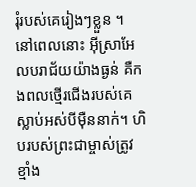រុំរបស់គេរៀងៗខ្លួន ។ នៅពេលនោះ អ៊ីស្រាអែលបរាជ័យយ៉ាងធ្ងន់ គឺកងពលថ្មើរជើងរបស់គេស្លាប់អស់បីម៉ឺននាក់។ ហិបរបស់ព្រះជាម្ចាស់ត្រូវខ្មាំង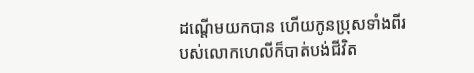ដណ្តើមយកបាន ហើយកូនប្រុសទាំងពីរបស់លោកហេលីក៏បាត់បង់ជីវិត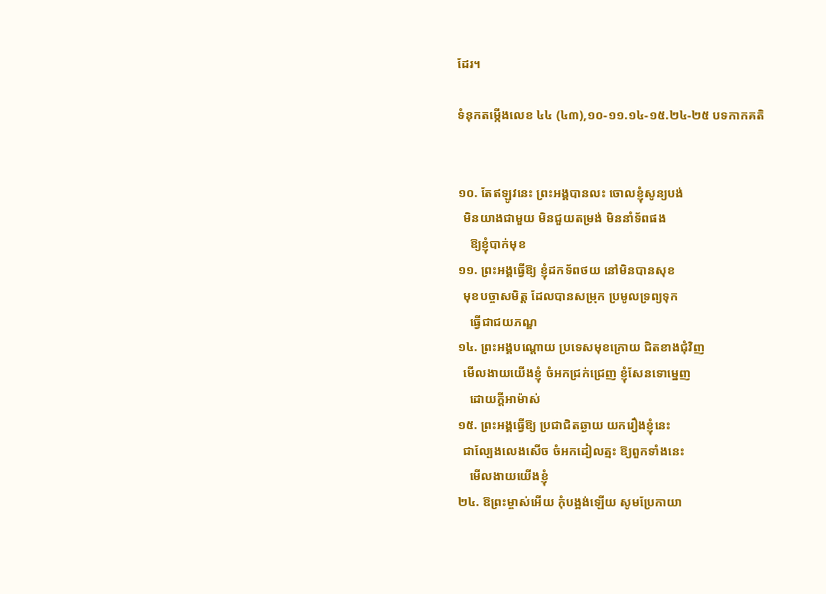ដែរ។

ទំនុកតម្កើងលេខ ៤៤ (៤៣),១០-១១.១៤-១៥.២៤-២៥ បទកាកគតិ


១០. តែឥឡូវនេះ ព្រះអង្គបានលះ ចោលខ្ញុំសូន្យបង់
  មិនយាងជាមួយ មិនជួយតម្រង់ មិននាំទ័ពផង
    ឱ្យខ្ញុំបាក់មុខ
១១. ព្រះអង្គធ្វើឱ្យ ខ្ញុំដកទ័ពថយ នៅមិនបានសុខ
  មុខបច្ចាសមិត្ត ដែលបានសម្រុក ប្រមូលទ្រព្យទុក
    ធ្វើជាជយភណ្ឌ
១៤. ព្រះអង្គបណ្តោយ ប្រទេសមុខក្រោយ ជិតខាងជុំវិញ
  មើលងាយយើងខ្ញុំ ចំអកជ្រក់ជ្រេញ ខ្ញុំសែនទោម្នេញ
    ដោយក្តីអាម៉ាស់
១៥. ព្រះអង្គធ្វើឱ្យ ប្រជាជិតឆ្ងាយ យករឿងខ្ញុំនេះ
  ជាល្បែងលេងសើច ចំអកដៀលត្មះ ឱ្យពួកទាំងនេះ
    មើលងាយយើងខ្ញុំ
២៤. ឱព្រះម្ចាស់អើយ កុំបង្អង់ឡើយ សូមប្រែកាយា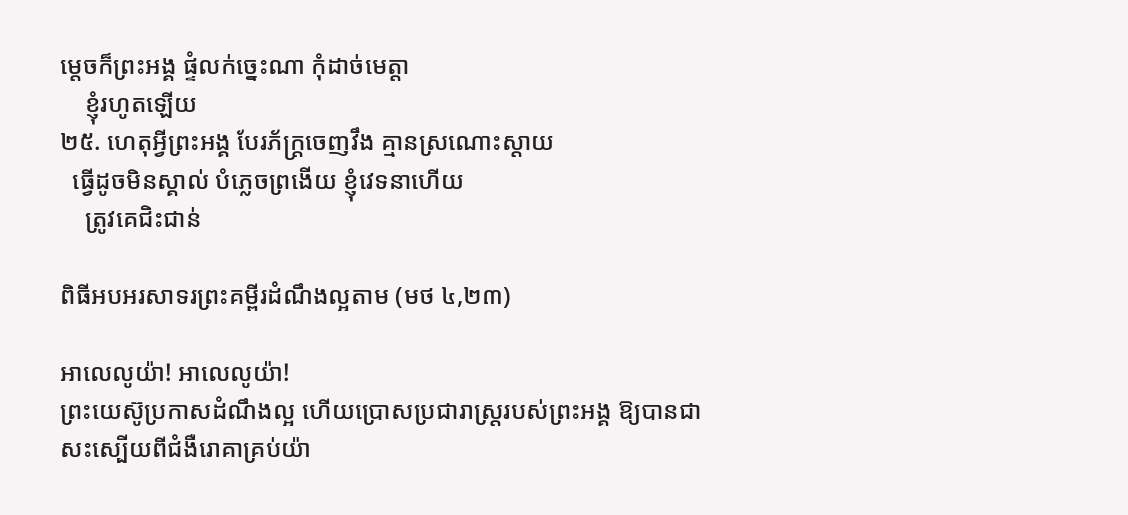ម្តេចក៏ព្រះអង្គ ផ្ទំលក់ច្នេះណា កុំដាច់មេត្តា
    ខ្ញុំរហូតឡើយ
២៥. ហេតុអ្វីព្រះអង្គ បែរភ័ក្រ្តចេញវឹង គ្មានស្រណោះស្តាយ
  ធ្វើដូចមិនស្គាល់ បំភ្លេចព្រងើយ ខ្ញុំវេទនាហើយ
    ត្រូវគេជិះជាន់

ពិធីអបអរសាទរព្រះគម្ពីរដំណឹងល្អតាម (មថ ៤,២៣)

អាលេលូយ៉ា! អាលេលូយ៉ា!
ព្រះយេស៊ូប្រកាសដំណឹងល្អ ហើយប្រោសប្រជារាស្រ្តរបស់ព្រះអង្គ ឱ្យបានជាសះស្បើយពីជំងឺរោគាគ្រប់យ៉ា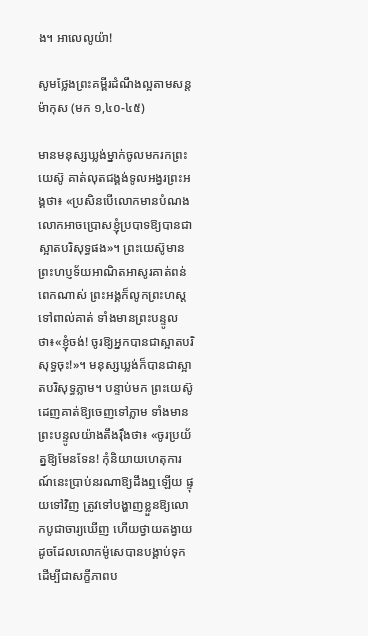ង។ អាលេលូយ៉ា!

សូមថ្លែងព្រះគម្ពីរដំណឹងល្អតាមសន្តម៉ាកុស (មក ១,៤០-៤៥)

មានមនុស្សឃ្លង់ម្នាក់ចូលមករកព្រះយេស៊ូ គាត់លុតជង្គង់ទូលអង្វរព្រះអង្គថា៖ «ប្រសិនបើលោកមានបំណង លោកអាចប្រោសខ្ញុំប្របាទឱ្យបានជាស្អាតបរិសុទ្ធផង»។ ព្រះយេស៊ូមានព្រះហប្ញទ័យអាណិតអាសូរគាត់ពន់ពេកណាស់ ព្រះអង្គក៏លូកព្រះហស្តទៅពាល់គាត់ ទាំងមានព្រះបន្ទូលថា៖«ខ្ញុំចង់! ចូរឱ្យអ្នកបានជាស្អាតបរិសុទ្ធចុះ!»។ មនុស្សឃ្លង់ក៏បានជាស្អាតបរិសុទ្ធភ្លាម។ បន្ទាប់មក ព្រះយេស៊ូដេញគាត់ឱ្យចេញទៅភ្លាម ទាំងមានព្រះបន្ទូលយ៉ាងតឹងរ៉ឹងថា៖ «ចូរប្រយ័ត្នឱ្យមែនទែន! កុំនិយាយហេតុការណ៍នេះប្រាប់នរណាឱ្យដឹងឮឡើយ ផ្ទុយទៅវិញ ត្រូវទៅបង្ហាញខ្លួនឱ្យលោកបូជាចារ្យឃើញ ហើយថ្វាយតង្វាយដូចដែលលោកម៉ូសេបានបង្គាប់ទុក ដើម្បីជាសក្ខីភាពប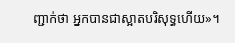ញ្ជាក់ថា អ្នកបានជាស្អាតបរិសុទ្ធហើយ»។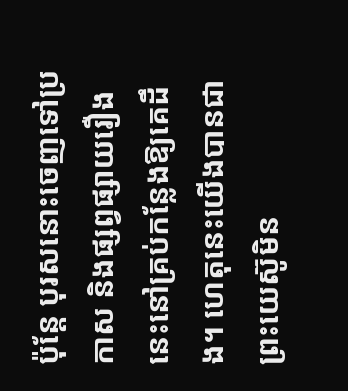ប៉ុន្តែ បុរសនោះចេញទៅប្រកាស និងផ្សព្វផ្សាយរឿងនេះនៅគ្រប់កន្លែងឱ្យគេដឹង។ ហេតុនេះយើងបានជាព្រះយេស៊ូមិន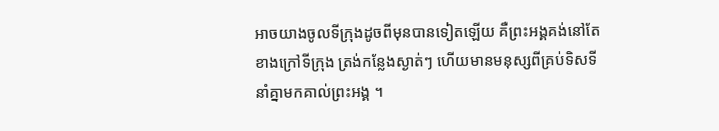អាចយាងចូលទីក្រុងដូចពីមុនបានទៀតឡើយ គឺព្រះអង្គគង់នៅតែខាងក្រៅទីក្រុង ត្រង់កន្លែងស្ងាត់ៗ ហើយមានមនុស្សពីគ្រប់ទិសទីនាំគ្នាមកគាល់ព្រះអង្គ ។